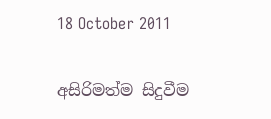18 October 2011

අසිරිමත්ම සිදුවීම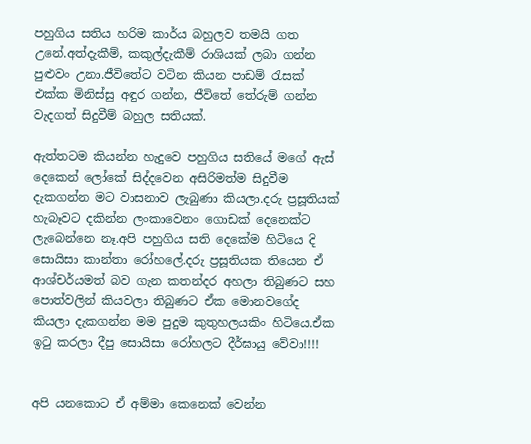පහුගිය සතිය හරිම කාර්ය බහුලව තමයි ගත උනේ.අත්දැකීම්, කකුල්දැකීම් රාශියක් ලබා ගන්න පුළුවං උනා.ජීවිතේට වටින කියන පාඩම් රැසක් එක්ක මිනිස්සු අඳුර ගන්න, ජීවිතේ තේරුම් ගන්න වැදගත් සිදුවීම් බහුල සතියක්.

ඇත්තටම කියන්න හැදුවෙ පහුගිය සතියේ මගේ ඇස් දෙකෙන් ලෝකේ සිද්දවෙන අසිරිමත්ම සිදුවීම දැකගන්න මට වාසනාව ලැබුණා කියලා.දරු ප්‍රසූතියක් හැබෑවට දකින්න ලංකාවෙනං ගොඩක් දෙනෙක්ට ලැබෙන්නෙ නෑ.අපි පහුගිය සති දෙකේම හිටියෙ දි සොයිසා කාන්තා රෝහලේ.දරු ප්‍රසූතියක තියෙන ඒ ආශ්චර්යමත් බව ගැන කතන්දර අහලා තිබුණට සහ පොත්වලින් කියවලා තිබුණට ඒක මොනවගේද කියලා දැකගන්න මම පුදුම කුතුහලයකිං හිටියෙ.ඒක ඉටු කරලා දීපු සොයිසා රෝහලට දීර්ඝායු වේවා!!!!


අපි යනකොට ඒ අම්මා කෙනෙක් වෙන්න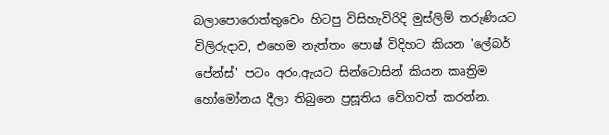බලාපොරොත්තුවෙං හිටපු විසිහැවිරිදි මුස්ලිම් තරුණියට විලිරුදාව, එහෙම නැත්තං පොෂ් විදිහට කියන 'ලේබර් පේන්ස්' පටං අරං.ඇයට සින්ටොසින් කියන කෘත්‍රිම හෝමෝනය දීලා තිබුනෙ ප්‍රසූතිය වේගවත් කරන්න.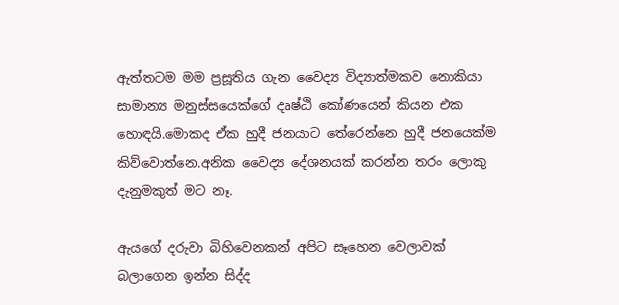ඇත්තටම මම ප්‍රසූතිය ගැන වෛද්‍ය විද්‍යාත්මකව නොකියා සාමාන්‍ය මනුස්සයෙක්ගේ දෘෂ්ඨි කෝණයෙන් කියන එක හොඳයි.මොකද ඒක හුදී ජනයාට තේරෙන්නෙ හුදී ජනයෙක්ම කිව්වොත්නෙ.අනික වෛද්‍ය දේශනයක් කරන්න තරං ලොකු දැනුමකුත් මට නෑ.

ඇයගේ දරුවා බිහිවෙනකන් අපිට සෑහෙන වෙලාවක් බලාගෙන ඉන්න සිද්ද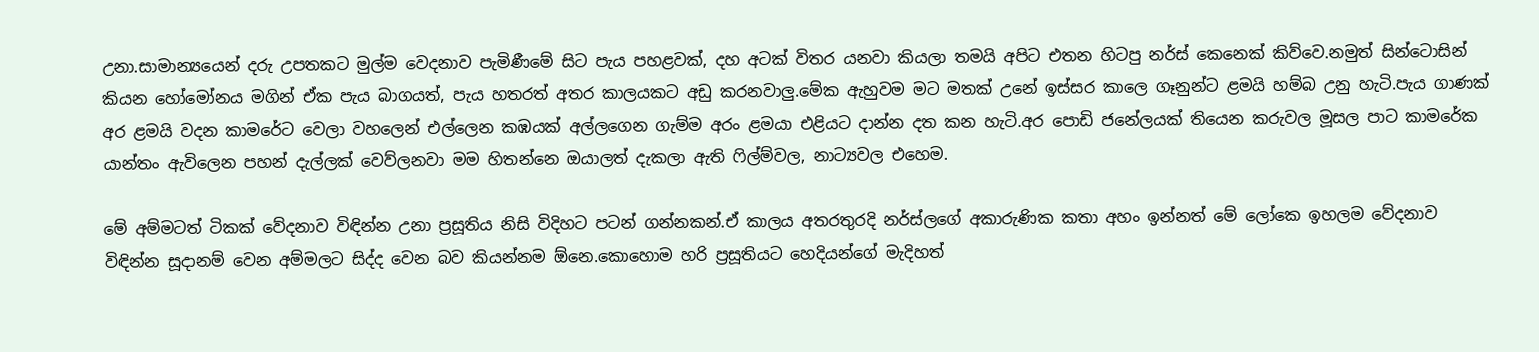උනා.සාමාන්‍යයෙන් දරු උපතකට මුල්ම වෙදනාව පැමිණීමේ සිට පැය පහළවක්, දහ අටක් විතර යනවා කියලා තමයි අපිට එතන හිටපු නර්ස් කෙනෙක් කිව්වෙ.නමුත් සින්ටොසින් කියන හෝමෝනය මගින් ඒක පැය බාගයත්, පැය හතරත් අතර කාලයකට අඩු කරනවාලු.මේක ඇහුවම මට මතක් උනේ ඉස්සර කාලෙ ගෑනුන්ට ළමයි හම්බ උනු හැටි.පැය ගාණක් අර ළමයි වදන කාමරේට වෙලා වහලෙන් එල්ලෙන කඹයක් අල්ලගෙන ගැම්ම අරං ළමයා එළියට දාන්න දත කන හැටි.අර පොඩි ජනේලයක් තියෙන කරුවල මූසල පාට කාමරේක යාන්තං ඇවිලෙන පහන් දැල්ලක් වෙව්ලනවා මම හිතන්නෙ ඔයාලත් දැකලා ඇති ෆිල්ම්වල, නාට්‍යවල එහෙම.

මේ අම්මටත් ටිකක් වේදනාව විඳින්න උනා ප්‍රසූතිය නිසි විදිහට පටන් ගන්නකන්.ඒ කාලය අතරතුරදි නර්ස්ලගේ අකාරුණික කතා අහං ඉන්නත් මේ ලෝකෙ ඉහලම වේදනාව විඳින්න සූදානම් වෙන අම්මලට සිද්ද වෙන බව කියන්නම ඕනෙ.කොහොම හරි ප්‍රසූතියට හෙදියන්ගේ මැදිහත්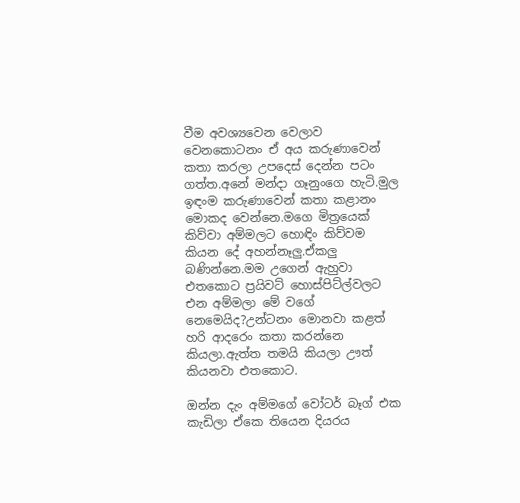වීම අවශ්‍යවෙන වෙලාව වෙනකොටනං ඒ අය කරුණාවෙන් කතා කරලා උපදෙස් දෙන්න පටං ගත්ත.අනේ මන්දා ගෑනුංගෙ හැටි.මුල ඉඳංම කරුණාවෙන් කතා කළානං මොකද වෙන්නෙ.මගෙ මිත්‍රයෙක් කිව්වා අම්මලට හොඳිං කිව්වම කියන දේ අහන්නෑලු.ඒකලු බණින්නෙ.මම උගෙන් ඇහුවා එතකොට ප්‍රයිවට් හොස්පිට්ල්වලට එන අම්මලා මේ වගේ නෙමෙයිද?උන්ටනං මොනවා කළත් හරි ආදරෙං කතා කරන්නෙ කියලා.ඇත්ත තමයි කියලා ඌත් කියනවා එතකොට.

ඔන්න දැං අම්මගේ වෝටර් බෑග් එක කැඩිලා ඒකෙ තියෙන දියරය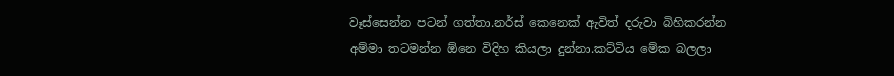වෑස්සෙන්න පටන් ගත්තා.නර්ස් කෙනෙක් ඇවිත් දරුවා බිහිකරන්න අම්මා තටමන්න ඕනෙ විදිහ කියලා දුන්නා.කට්ටිය මේක බලලා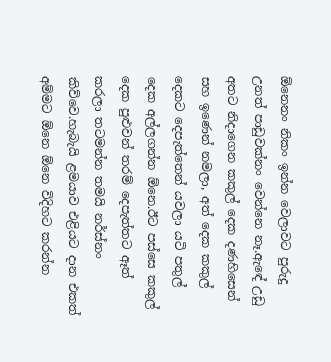ඕනෙනං නිකං ඉන්න වෙලාවට පුරුදු උනත් පාඩුවක්නං වෙන්නෙ නෑ.ඇඳේ උඩු අතට නිදාගෙන කකුල් දෙක දණහිසෙන් සහ ඉණෙන් නමලා, අත් දෙක කකුල් දෙකට දෙපැත්තෙන් යවලා යටි පතුල් දෙක අල්ලගන්න ඕනෙ.ඊට පස්සෙ කකුල් දෙක පුළුවන් තරම් දෙපැත්තට ඈත් කරලා තටමන්න තමයි නර්ස්නං කිව්වෙ.හැබැයි ළමයාව එළියට දාන එකත් අම්මට ඕනෙ ඕනෙ විදිහට කරන්න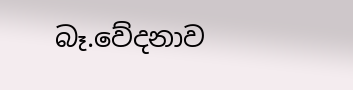බෑ.වේදනාව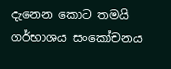දැනෙන කොට තමයි ගර්භාශය සංකෝචනය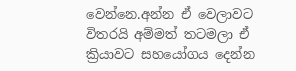වෙන්නෙ.අන්න ඒ වෙලාවට විතරයි අම්මත් තටමලා ඒ ක්‍රියාවට සහයෝගය දෙන්න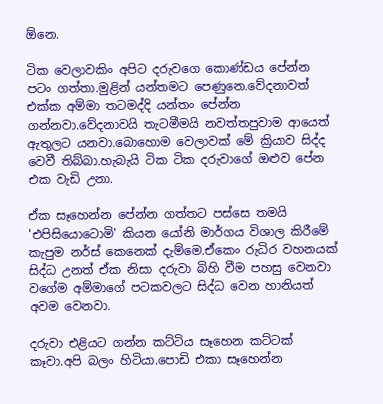ඕනෙ.

ටික වෙලාවකිං අපිට දරුවගෙ කොණ්ඩය පේන්න පටං ගත්තා.මුළින් යන්තමට පෙණුනෙ.වේදනාවත් එක්ක අම්මා තටමද්දි යන්තං පේන්න ගන්නවා.වේදනාවයි තැටමීමයි නවත්තපුවාම ආයෙත් ඇතුලට යනවා.බොහොම වෙලාවක් මේ ක්‍රියාව සිද්ද වෙවී තිබ්බා.හැබැයි ටික ටික දරුවාගේ ඔළුව පේන එක වැඩි උනා.

ඒක සෑහෙන්න පේන්න ගත්තට පස්සෙ තමයි 'එපිසියොටොමි' කියන යෝනි මාර්ගය විශාල කිරීමේ කැපුම නර්ස් කෙනෙක් දැම්මෙ.ඒකෙං රුධිර වහනයක් සිද්ධ උනත් ඒක නිසා දරුවා බිහි වීම පහසු වෙනවා වගේම අම්මාගේ පටකවලට සිද්ධ වෙන හානියත් අවම වෙනවා.

දරුවා එළියට ගන්න කට්ටිය සෑහෙන කට්ටක් කෑවා.අපි බලං හිටියා.පොඩි එකා සෑහෙන්න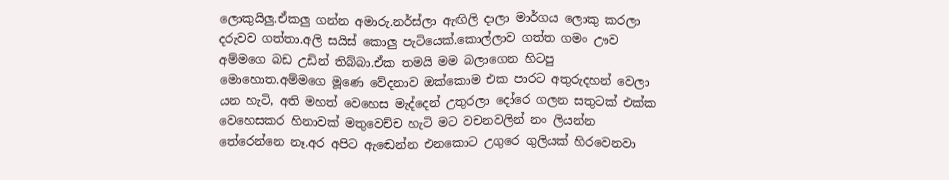ලොකුයිලු.ඒකලු ගන්න අමාරු.නර්ස්ලා ඇඟිලි දාලා මාර්ගය ලොකු කරලා දරුවව ගත්තා.අලි සයිස් කොලු පැටියෙක්.කොල්ලාව ගත්ත ගමං ඌව අම්මගෙ බඩ උඩින් තිබ්බා.ඒක තමයි මම බලාගෙන හිටපු මොහොත.අම්මගෙ මූණෙ වේදනාව ඔක්කොම එක පාරට අතුරුදහන් වෙලා යන හැටි, අති මහත් වෙහෙස මැද්දෙන් උතුරලා දෝරෙ ගලන සතුටක් එක්ක වෙහෙසකර හිනාවක් මතුවෙච්ච හැටි මට වචනවලින් නං ලියන්න තේරෙන්නෙ නෑ.අර අපිට ඇඬෙන්න එනකොට උගුරෙ ගුලියක් හිරවෙනවා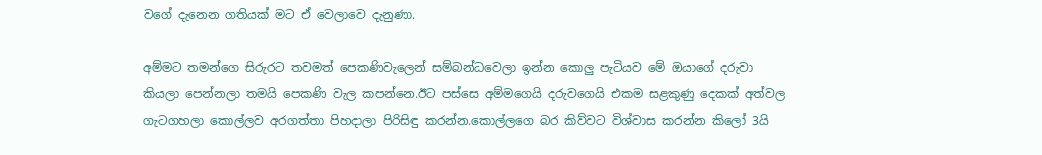වගේ දැනෙන ගතියක් මට ඒ වෙලාවෙ දැනුණා.

අම්මට තමන්ගෙ සිරුරට තවමත් පෙකණිවැලෙන් සම්බන්ධවෙලා ඉන්න කොලු පැටියව මේ ඔයාගේ දරුවා කියලා පෙන්නලා තමයි පෙකණි වැල කපන්නෙ.ඊට පස්සෙ අම්මගෙයි දරුවගෙයි එකම සළකුණු දෙකක් අත්වල ගැටගහලා කොල්ලව අරගත්තා පිහදාලා පිරිසිඳු කරන්න.කොල්ලගෙ බර කිව්වට විශ්වාස කරන්න කිලෝ 3යි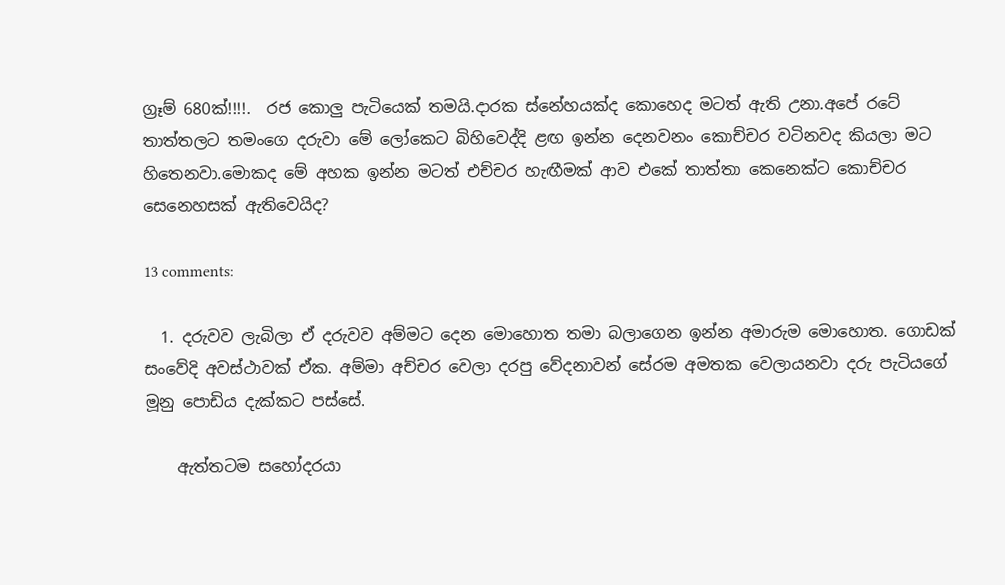ග්‍රෑම් 680ක්!!!!.  රජ කොලු පැටියෙක් තමයි.දාරක ස්නේහයක්ද කොහෙද මටත් ඇති උනා.අපේ රටේ තාත්තලට තමංගෙ දරුවා මේ ලෝකෙට බිහිවෙද්දි ළඟ ඉන්න දෙනවනං කොච්චර වටිනවද කියලා මට හිතෙනවා.මොකද මේ අහක ඉන්න මටත් එච්චර හැඟීමක් ආව එකේ තාත්තා කෙනෙක්ට කොච්චර සෙනෙහසක් ඇතිවෙයිද?

13 comments:

  1. දරුවව ලැබිලා ඒ දරුවව අම්මට දෙන මොහොත තමා බලාගෙන ඉන්න අමාරුම මොහොත. ගොඩක් සංවේදි අවස්ථාවක් ඒක. අම්මා අච්චර වෙලා දරපු වේදනාවන් සේරම අමතක වෙලායනවා දරු පැටියගේ මූනු පොඩිය දැක්කට පස්සේ.

    ඇත්තටම සහෝදරයා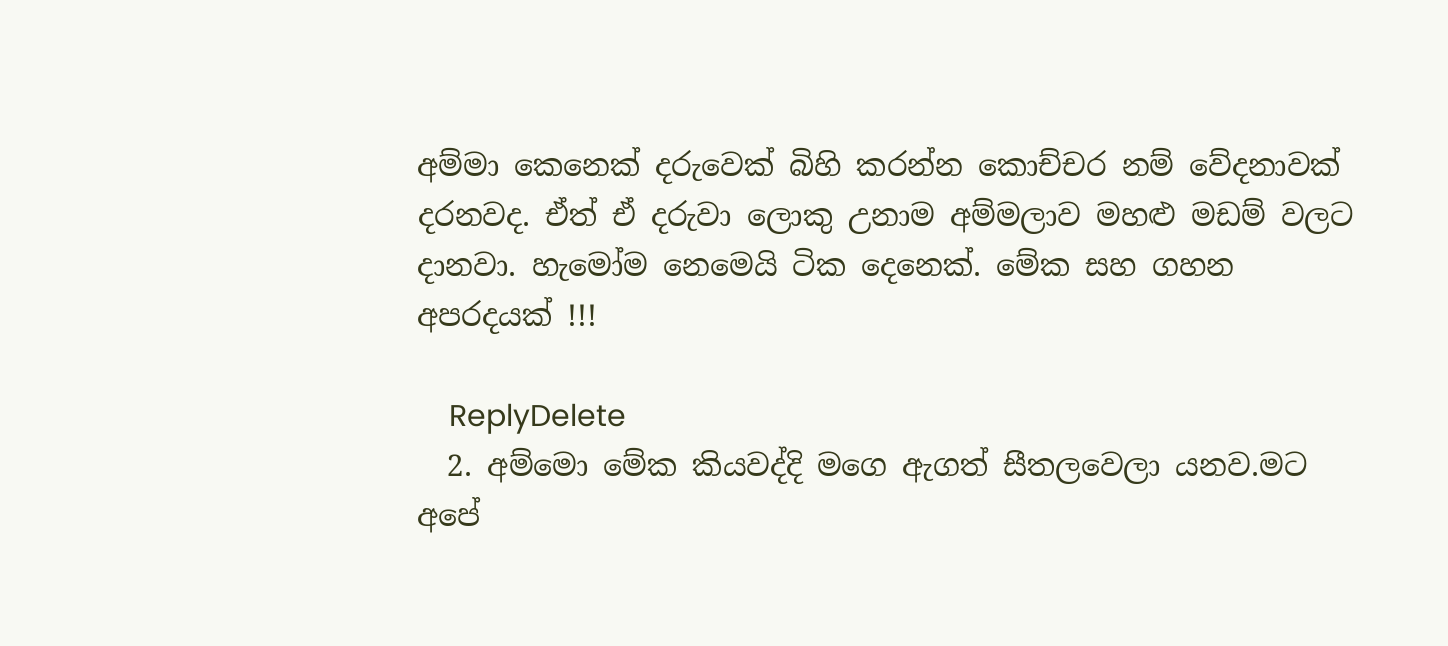අම්මා කෙනෙක් දරුවෙක් බිහි කරන්න කොච්චර නම් වේදනාවක් දරනවද. ඒත් ඒ දරුවා ලොකු උනාම අම්මලාව මහළු මඩම් වලට දානවා. හැමෝම නෙමෙයි ටික දෙනෙක්. මේක සහ ගහන අපරදයක් !!!

    ReplyDelete
  2. අම්මො මේක කියවද්දි මගෙ ඇගත් සීතලවෙලා යනව.මට අපේ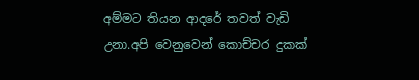අම්මට තියන ආදරේ තවත් වැඩි උනා.අපි වෙනුවෙන් කොච්චර දුකක්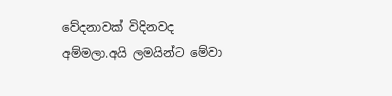වේදනාවක් විදිනවද අම්මලා.අයි ලමයින්ට මේවා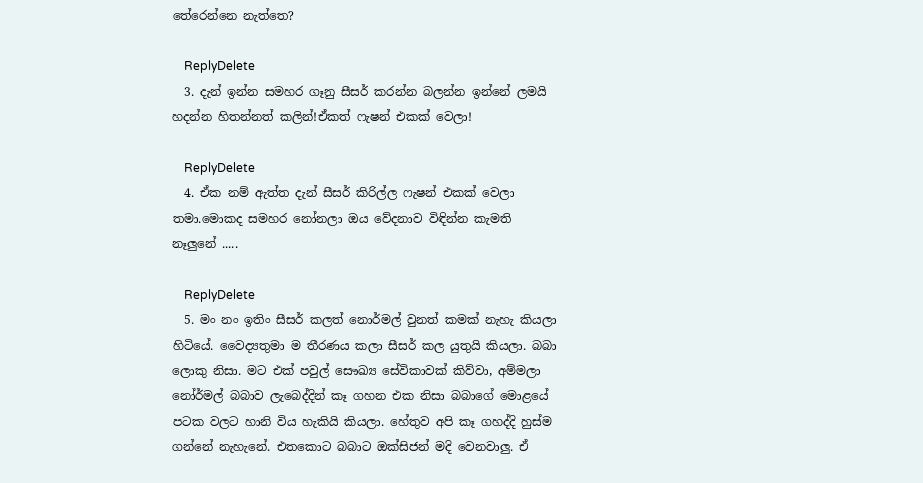තේරෙන්නෙ නැත්තෙ?

    ReplyDelete
  3. දැන් ඉන්න සමහර ගෑනු සීසර් කරන්න බලන්න ඉන්නේ ලමයි හදන්න හිතන්නත් කලින්!ඒකත් ෆැෂන් එකක් වෙලා!

    ReplyDelete
  4. ඒක නම් ඇත්ත දැන් සීසර් කිරිල්ල ෆැෂන් එකක් වෙලා තමා.මොකද සමහර නෝනලා ඔය වේදනාව විඳින්න කැමති නෑලුනේ .....

    ReplyDelete
  5. මං නං ඉතිං සීසර් කලත් නොර්මල් වුනත් කමක් නැහැ කියලා හිටියේ. වෛද්‍යතුමා ම තීරණය කලා සීසර් කල යුතුයි කියලා. බබා ලොකු නිසා. මට එක් පවුල් සෞඛ්‍ය සේවිකාවක් කිව්වා, අම්මලා නෝර්මල් බබාව ලැබෙද්දින් කෑ ගහන එක නිසා බබාගේ මොළයේ පටක වලට හානි විය හැකියි කියලා. හේතුව අපි කෑ ගහද්දි හුස්ම ගන්නේ නැහැනේ. එතකොට බබාට ඔක්සිජන් මදි වෙනවාලු. ඒ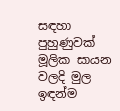සඳහා පුහුණුවක් මූලික සායන වලදි මුල ඉඳන්ම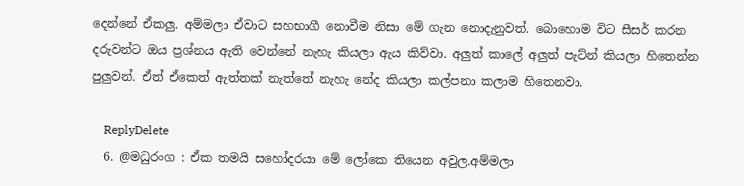දෙන්නේ ඒකලු. අම්මලා ඒවාට සහභාගී නොවීම නිසා මේ ගැන නොදැනුවත්. බොහොම විට සීසර් කරන දරුවන්ට ඔය ප්‍රශ්නය ඇති වෙන්නේ නැහැ කියලා ඇය කිව්වා. අලුත් කාලේ අලුත් පැට්න් කියලා හිතෙන්න පුලුවන්. ඒත් ඒකෙත් ඇත්තක් නැත්තේ නැහැ නේද කියලා කල්පනා කලාම හිතෙනවා.

    ReplyDelete
  6. @මධුරංග : ඒක තමයි සහෝදරයා මේ ලෝකෙ තියෙන අවුල.අම්මලා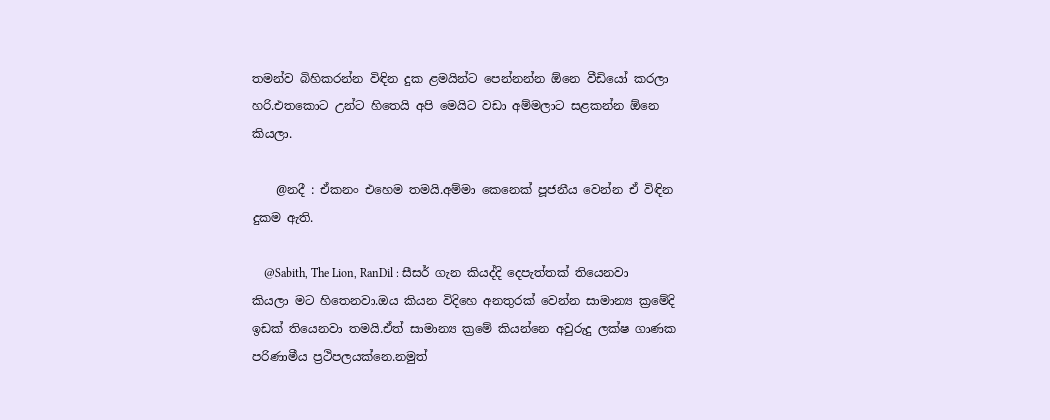තමන්ව බිහිකරන්න විඳින දුක ළමයින්ට පෙන්නන්න ඕනෙ වීඩියෝ කරලා හරි.එතකොට උන්ට හිතෙයි අපි මෙයිට වඩා අම්මලාට සළකන්න ඕනෙ කියලා.

    @නදී : ඒකනං එහෙම තමයි.අම්මා කෙනෙක් පූජනීය වෙන්න ඒ විඳින දුකම ඇති.

    @Sabith, The Lion, RanDil : සීසර් ගැන කියද්දි දෙපැත්තක් තියෙනවා කියලා මට හිතෙනවා.ඔය කියන විදිහෙ අනතුරක් වෙන්න සාමාන්‍ය ක්‍රමේදි ඉඩක් තියෙනවා තමයි.ඒත් සාමාන්‍ය ක්‍රමේ කියන්නෙ අවුරුදු ලක්ෂ ගාණක පරිණාමීය ප්‍රථිපලයක්නෙ.නමුත්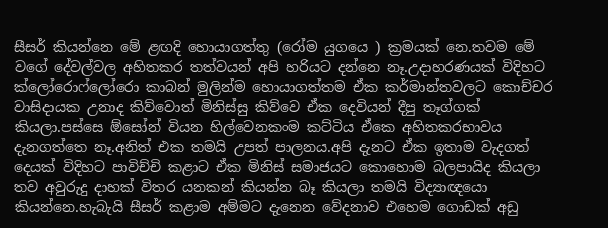සීසර් කියන්නෙ මේ ළඟදි හොයාගත්තු (රෝම යුගයෙ ) ක්‍රමයක් නෙ.තවම මේ වගේ දේවල්වල අහිතකර තත්වයන් අපි හරියට දන්නෙ නෑ.උදාහරණයක් විදිහට ක්ලෝරොෆ්ලෝරො කාබන් මුලින්ම හොයාගත්තම ඒක කර්මාන්තවලට කොච්චර වාසිදායක උනාද කිව්වොත් මිනිස්සු කිව්වෙ ඒක දෙවියන් දීපු තෑග්ගක් කියලා.පස්සෙ ඕසෝන් වියන හිල්වෙනකංම කට්ටිය ඒකෙ අහිතකරභාවය දැනගත්තෙ නෑ.අනිත් එක තමයි උපත් පාලනය.අපි දැනට ඒක ඉතාම වැදගත් දෙයක් විදිහට පාවිච්චි කළාට ඒක මිනිස් සමාජයට කොහොම බලපායිද කියලා තව අවුරුදු දාහක් විතර යනකන් කියන්න බෑ කියලා තමයි විද්‍යාඥයො කියන්නෙ.හැබැයි සීසර් කළාම අම්මට දැනෙන වේදනාව එහෙම ගොඩක් අඩු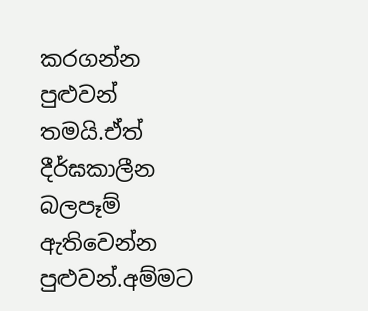කරගන්න පුළුවන් තමයි.ඒත් දීර්ඝකාලීන බලපෑම් ඇතිවෙන්න පුළුවන්.අම්මට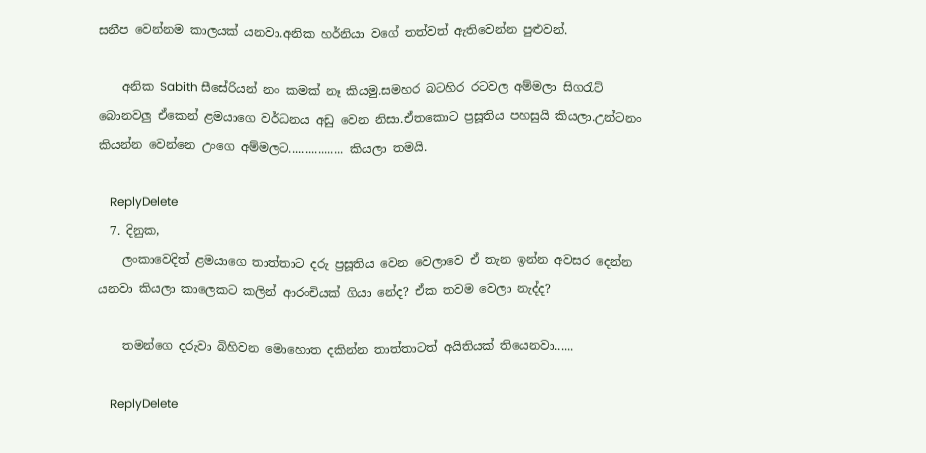සනීප වෙන්නම කාලයක් යනවා.අනික හර්නියා වගේ තත්වත් ඇතිවෙන්න පුළුවන්.

    අනික Sabith සීසේරියන් නං කමක් නෑ කියමු.සමහර බටහිර රටවල අම්මලා සිගරැට් බොනවලු ඒකෙන් ළමයාගෙ වර්ධනය අඩු වෙන නිසා.ඒතකොට ප්‍රසූතිය පහසුයි කියලා.උන්ටනං කියන්න වෙන්නෙ උංගෙ අම්මලට................. කියලා තමයි.

    ReplyDelete
  7. දිනුක,
    ලංකාවෙදිත් ළමයාගෙ තාත්තාට දරු ප්‍රසූතිය වෙන වෙලාවෙ ඒ තැන ඉන්න අවසර දෙන්න යනවා කියලා කාලෙකට කලින් ආරංචියක් ගියා නේද? ඒක තවම වෙලා නැද්ද?

    තමන්ගෙ දරුවා බිහිවන මොහොත දකින්න තාත්තාටත් අයිතියක් තියෙනවා......

    ReplyDelete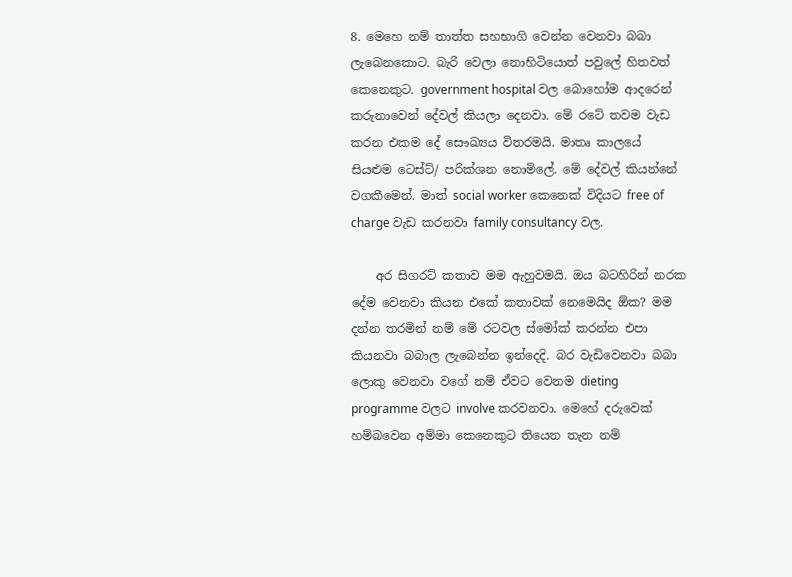8. මෙහෙ නම් තාත්ත සහභාගි වෙන්න වෙනවා බබා ලැබෙනකොට. බැරි වෙලා නොහිටියොත් පවුලේ හිතවත් කෙනෙකුට. government hospital වල බොහෝම ආදරෙන් කරුනාවෙන් දේවල් කියලා දෙනවා. මේ රටේ තවම වැඩ කරන එකම දේ සෞඛ්‍යය විතරමයි. මාතෘ කාලයේ සියළුම ටෙස්ට්/ පරික්ශන නොමිලේ. මේ දේවල් කියන්නේ වගකීමෙන්. මාත් social worker කෙනෙක් විදියට free of charge වැඩ කරනවා family consultancy වල.

    අර සිගරට් කතාව මම ඇහුවමයි. ඔය බටහිරින් නරක දේම වෙනවා කියන එකේ කතාවක් නෙමෙයිද ඕක? මම දන්න තරමින් නම් මේ රටවල ස්මෝක් කරන්න එපා කියනවා බබාල ලැබෙන්න ඉන්දෙදි. බර වැඩිවෙනවා බබා ලොකු වෙනවා වගේ නම් ඒවට වෙනම dieting programme වලට involve කරවනවා. මෙහේ දරුවෙක් හම්බවෙන අම්මා කෙනෙකුට තියෙන තැන නම්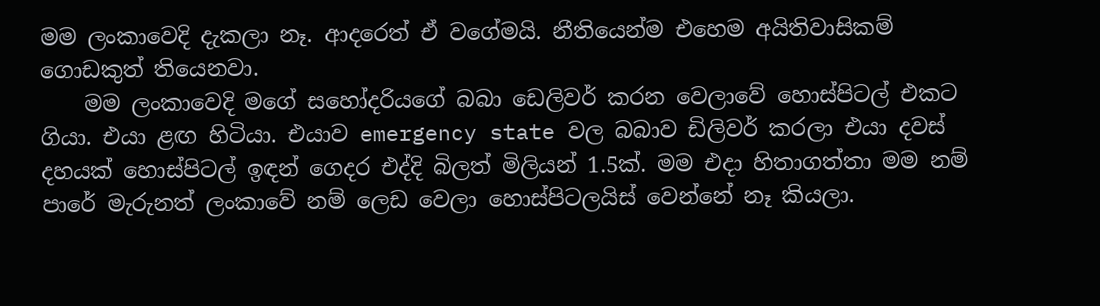මම ලංකාවෙදි දැකලා නෑ. ආදරෙත් ඒ වගේමයි. නීතියෙන්ම එහෙම අයිතිවාසිකම් ගොඩකුත් තියෙනවා.
    මම ලංකාවෙදි මගේ සහෝදරියගේ බබා ඩෙලිවර් කරන වෙලාවේ හොස්පිටල් එකට ගියා. එයා ළඟ හිටියා. එයාව emergency state වල බබාව ඩිලිවර් කරලා එයා දවස් දහයක් හොස්පිටල් ඉඳන් ගෙදර එද්දි බිලත් මිලියන් 1.5ක්. මම එදා හිතාගත්තා මම නම් පාරේ මැරුනත් ලංකාවේ නම් ලෙඩ වෙලා හොස්පිටලයිස් වෙන්නේ නෑ කියලා.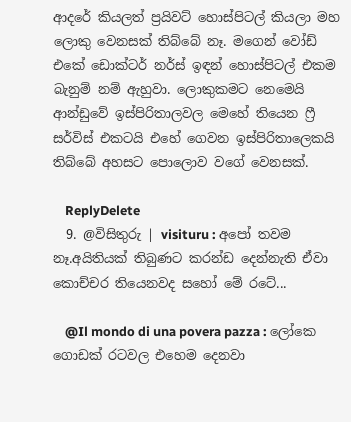ආදරේ කියලත් ප්‍රයිවට් හොස්පිටල් කියලා මහ ලොකු වෙනසක් තිබ්බේ නෑ. මගෙන් වෝඩ් එකේ ඩොක්ටර් නර්ස් ඉඳන් හොස්පිටල් එකම බැනුම් නම් ඇහුවා. ලොකුකමට නෙමෙයි ආන්ඩුවේ ඉස්පිරිතාලවල මෙහේ තියෙන ෆ්‍රී සර්විස් එකටයි එහේ ගෙවන ඉස්පිරිතාලෙකයි තිබ්බේ අහසට පොලොව වගේ වෙනසක්.

    ReplyDelete
  9. @විසිතුරු | visituru : අපෝ තවම නෑ.අයිතියක් තිබුණට කරන්ඩ දෙන්නැති ඒවා කොච්චර තියෙනවද සහෝ මේ රටේ...

    @Il mondo di una povera pazza : ලෝකෙ ගොඩක් රටවල එහෙම දෙනවා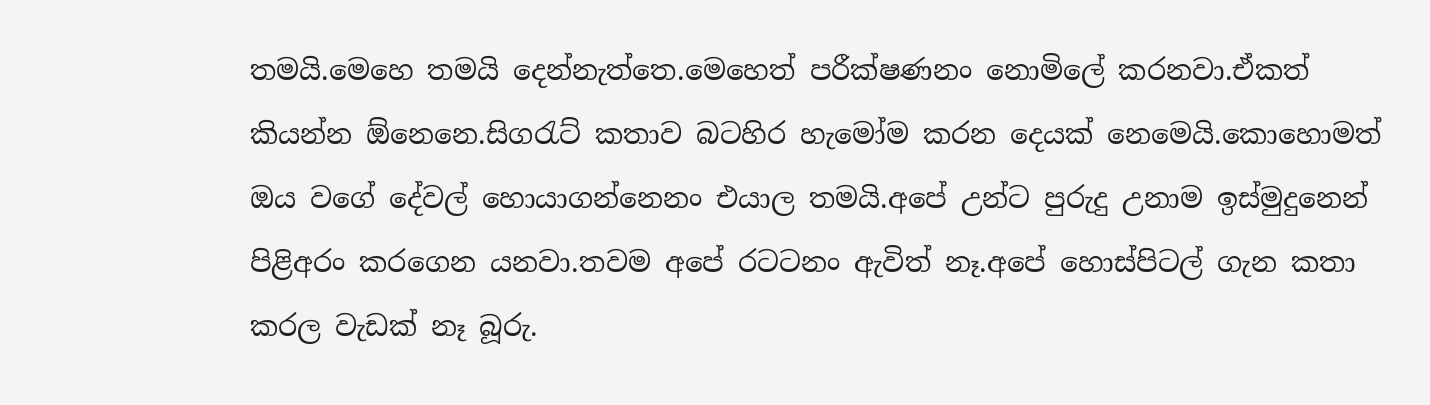තමයි.මෙහෙ තමයි දෙන්නැත්තෙ.මෙහෙත් පරීක්ෂණනං නොමිලේ කරනවා.ඒකත් කියන්න ඕනෙනෙ.සිගරැට් කතාව බටහිර හැමෝම කරන දෙයක් නෙමෙයි.කොහොමත් ඔය වගේ දේවල් හොයාගන්නෙනං එයාල තමයි.අපේ උන්ට පුරුදු උනාම ඉස්මුදුනෙන් පිළිඅරං කරගෙන යනවා.තවම අපේ රටටනං ඇවිත් නෑ.අපේ හොස්පිටල් ගැන කතා කරල වැඩක් නෑ බූරු.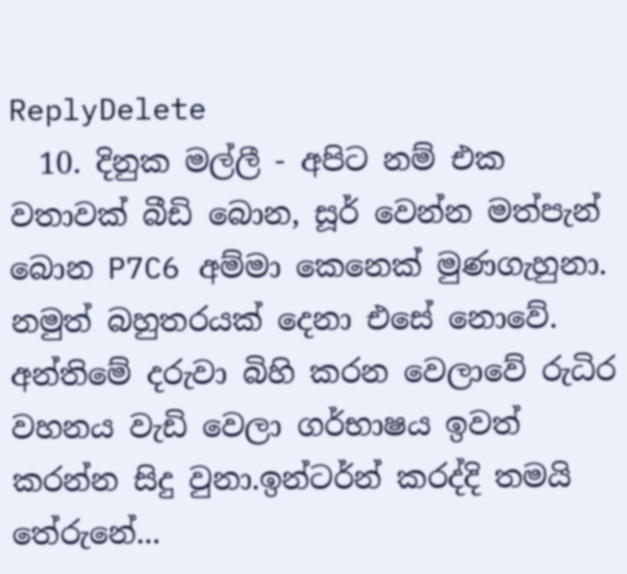ReplyDelete
  10. දිනුක මල්ලී - අපිට නම් එක වතාවක් බීඩි බොන, සූර් වෙන්න මත්පැන් බොන P7C6 අම්මා කෙනෙක් මුණගැහුනා. නමුත් බහුතරයක් දෙනා එසේ නොවේ. අන්තිමේ දරුවා බිහි කරන වෙලාවේ රුධිර වහනය වැඩි වෙලා ගර්භාෂය ඉවත් කරන්න සිදු වුනා.ඉන්ටර්න් කරද්දි තමයි තේරුනේ...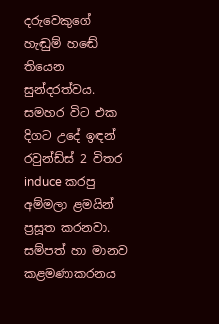දරුවෙකුගේ හැඬුම් හඬේ තියෙන සුන්දරත්වය. සමහර විට එක දිගට උදේ ඉඳන් රවුන්ඩ්ස් 2 විතර induce කරපු අම්මලා ළමයින් ප්‍රසූත කරනවා. සම්පත් හා මානව කළමණාකරනය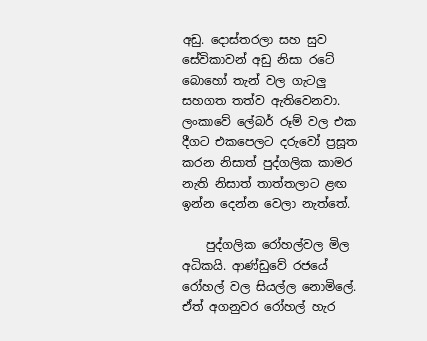අඩු. දොස්තරලා සහ සුව සේවිකාවන් අඩු නිසා රටේ බොහෝ තැන් වල ගැටලු සහගත තත්ව ඇතිවෙනවා. ලංකාවේ ලේබර් රූම් වල එක දීගට එකපෙලට දරුවෝ ප්‍රසූත කරන නිසාත් පුද්ගලික කාමර නැති නිසාත් තාත්තලාට ළඟ ඉන්න දෙන්න වෙලා නැත්තේ.

    පුද්ගලික රෝහල්වල මිල අධිකයි. ආණ්ඩුවේ රජයේ රෝහල් වල සියල්ල නොමිලේ. ඒත් අගනුවර රෝහල් හැර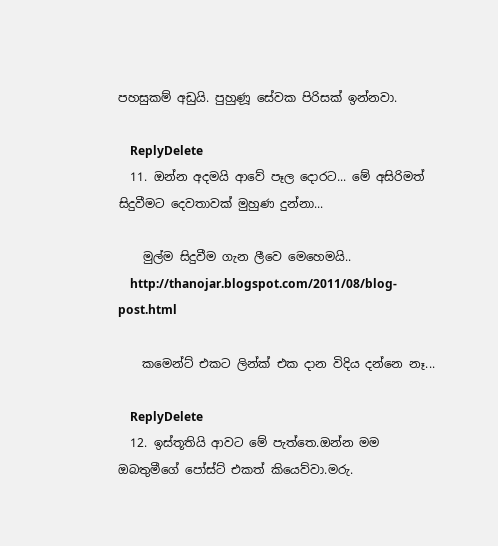පහසුකම් අඩුයි. පුහුණූ සේවක පිරිසක් ඉන්නවා.

    ReplyDelete
  11. ඔන්න අදමයි ආවේ පෑල දොරට... මේ අසිරිමත් සිදුවීමට දෙවතාවක් මුහුණ දුන්නා...

    මුල්ම සිදුවීම ගැන ලීවෙ මෙහෙමයි..
    http://thanojar.blogspot.com/2011/08/blog-post.html

    කමෙන්ට් එකට ලින්ක් එක දාන විදිය දන්නෙ නෑ...

    ReplyDelete
  12. ඉස්තූතියි ආවට මේ පැත්තෙ.ඔන්න මම ඔබතුමීගේ පෝස්ට් එකත් කියෙව්වා.මරු.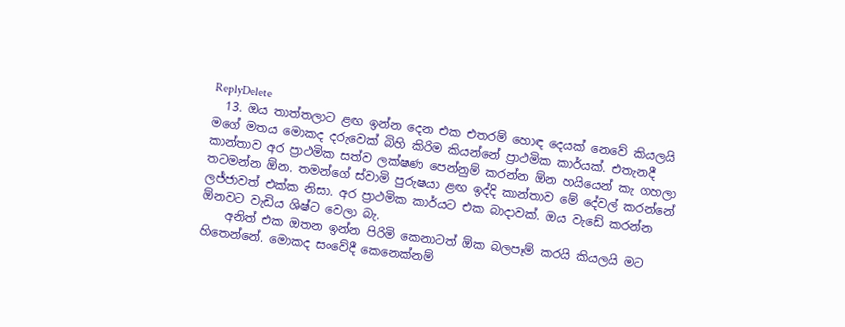ReplyDelete
  13. ඔය තාත්තලාට ළඟ ඉන්න දෙන එක එතරම් හොඳ දෙයක් නෙවේ කියලයි මගේ මතය මොකද දරුවෙක් බිහි කිරිම කියන්නේ ප්‍රාථමික කාර්යක්. එතැනදී කාන්තාව අර ප්‍රාථමික සත්ව ලක්ෂණ පෙන්නුම් කරන්න ඕන හයියෙන් කැ ගහලා තටමන්න ඕන. තමන්ගේ ස්වාමි පුරුෂයා ළඟ ඉද්දි කාන්තාව මේ දේවල් කරන්නේ ලජ්ජාවත් එක්ක නිසා. අර ප්‍රාථමික කාර්යට එක බාදාවක්. ඔය වැඩේ කරන්න ඕනවට වැඩිය ශිෂ්ට වෙලා බැ.
    අනිත් එක ඔතන ඉන්න පිරිමි කෙනාටත් ඕක බලපෑම් කරයි කියලයි මට හිතෙන්නේ. මොකද සංවේදී කෙනෙක්නම්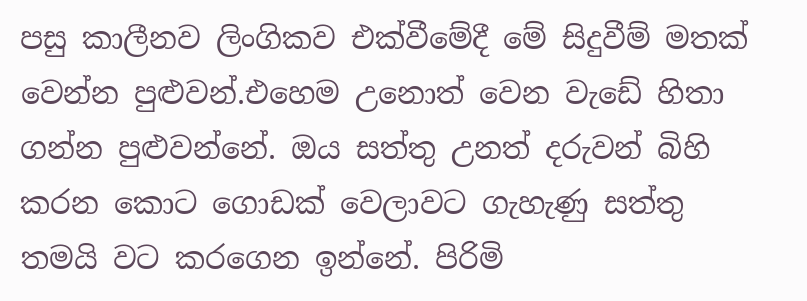පසු කාලීනව ලිංගිකව එක්වීමේදී මේ සිදුවීම් මතක් වෙන්න පුළුවන්.එහෙම උනොත් වෙන වැඩේ හිතා ගන්න පුළුවන්නේ. ඔය සත්තු උනත් දරුවන් බිහි කරන කොට ගොඩක් වෙලාවට ගැහැණු සත්තු තමයි වට කරගෙන ඉන්නේ. පිරිමි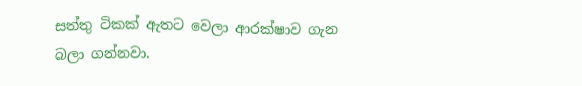සත්තු ටිකක් ඇතට වෙලා ආරක්ෂාව ගැන බලා ගන්නවා.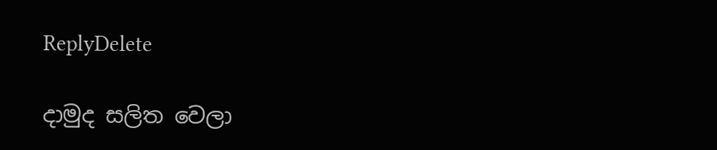ReplyDelete

දාමුද සලිත වෙලා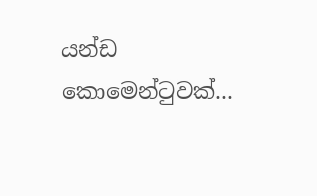යන්ඩ කොමෙන්ටුවක්...